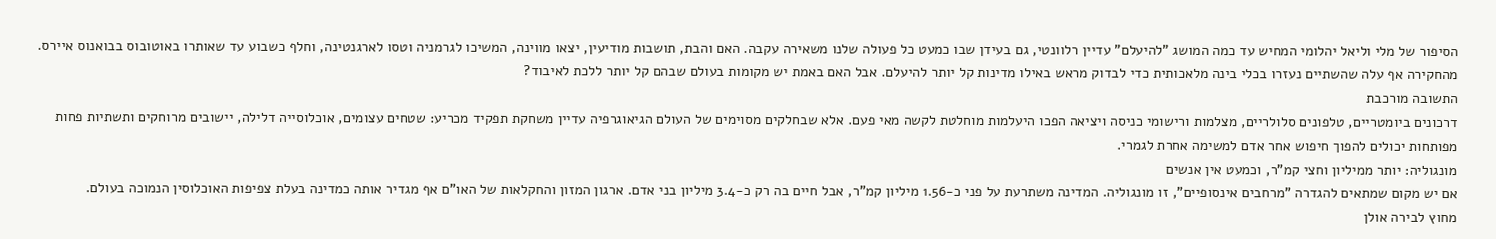הסיפור של מלי וליאל יהלומי המחיש עד כמה המושג "להיעלם" עדיין רלוונטי, גם בעידן שבו כמעט כל פעולה שלנו משאירה עקבה. האם והבת, תושבות מודיעין, יצאו מווינה, המשיכו לגרמניה וטסו לארגנטינה, וחלף כשבוע עד שאותרו באוטובוס בבואנוס איירס. מהחקירה אף עלה שהשתיים נעזרו בכלי בינה מלאכותית כדי לבדוק מראש באילו מדינות קל יותר להיעלם. אבל האם באמת יש מקומות בעולם שבהם קל יותר ללכת לאיבוד?
התשובה מורכבת
דרכונים ביומטריים, טלפונים סלולריים, מצלמות ורישומי כניסה ויציאה הפכו היעלמות מוחלטת לקשה מאי פעם. אלא שבחלקים מסוימים של העולם הגיאוגרפיה עדיין משחקת תפקיד מכריע: שטחים עצומים, אוכלוסייה דלילה, יישובים מרוחקים ותשתיות פחות מפותחות יכולים להפוך חיפוש אחר אדם למשימה אחרת לגמרי.
מונגוליה: יותר ממיליון וחצי קמ"ר, וכמעט אין אנשים
אם יש מקום שמתאים להגדרה "מרחבים אינסופיים", זו מונגוליה. המדינה משתרעת על פני כ-1.56 מיליון קמ"ר, אבל חיים בה רק כ-3.4 מיליון בני אדם. ארגון המזון והחקלאות של האו"ם אף מגדיר אותה כמדינה בעלת צפיפות האוכלוסין הנמוכה בעולם.
מחוץ לבירה אולן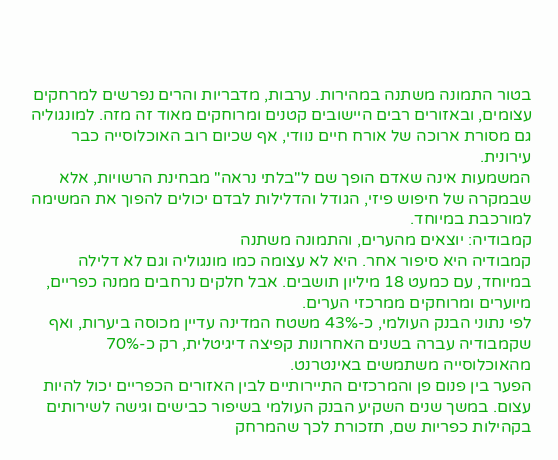בטור התמונה משתנה במהירות. ערבות, מדבריות והרים נפרשים למרחקים עצומים, ובאזורים רבים היישובים קטנים ומרוחקים מאוד זה מזה. למונגוליה גם מסורת ארוכה של אורח חיים נוודי, אף שכיום רוב האוכלוסייה כבר עירונית.
המשמעות אינה שאדם הופך שם ל"בלתי נראה" מבחינת הרשויות, אלא שבמקרה של חיפוש פיזי, הגודל והדלילות לבדם יכולים להפוך את המשימה למורכבת במיוחד.
קמבודיה: יוצאים מהערים, והתמונה משתנה
קמבודיה היא סיפור אחר. היא לא עצומה כמו מונגוליה וגם לא דלילה במיוחד, עם כמעט 18 מיליון תושבים. אבל חלקים נרחבים ממנה כפריים, מיוערים ומרוחקים ממרכזי הערים.
לפי נתוני הבנק העולמי, כ-43% משטח המדינה עדיין מכוסה ביערות, ואף שקמבודיה עברה בשנים האחרונות קפיצה דיגיטלית, רק כ-70% מהאוכלוסייה משתמשים באינטרנט.
הפער בין פנום פן והמרכזים התיירותיים לבין האזורים הכפריים יכול להיות עצום. במשך שנים השקיע הבנק העולמי בשיפור כבישים וגישה לשירותים בקהילות כפריות שם, תזכורת לכך שהמרחק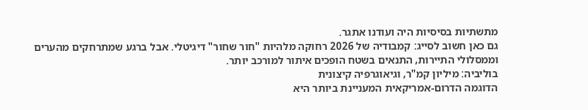מתשתיות בסיסיות היה ועודנו אתגר.
גם כאן חשוב לסייג: קמבודיה של 2026 רחוקה מלהיות "חור שחור" דיגיטלי. אבל ברגע שמתרחקים מהערים וממסלולי התיירות, התנאים בשטח הופכים איתור למורכב יותר.
בוליביה: מיליון קמ"ר, וגיאוגרפיה קיצונית
הדוגמה הדרום-אמריקאית המעניינת ביותר היא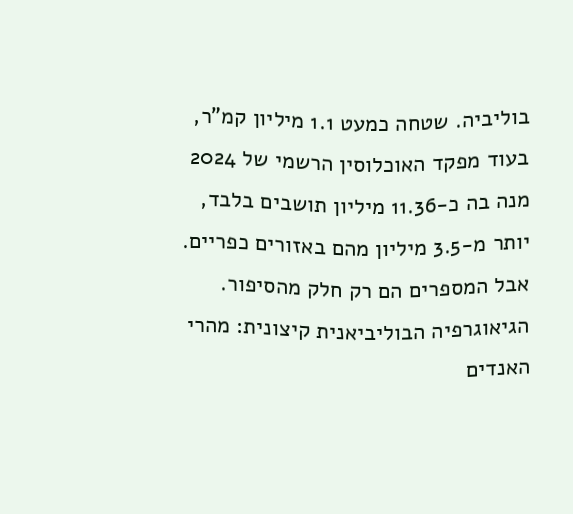בוליביה. שטחה כמעט 1.1 מיליון קמ"ר, בעוד מפקד האוכלוסין הרשמי של 2024 מנה בה כ-11.36 מיליון תושבים בלבד, יותר מ-3.5 מיליון מהם באזורים כפריים.
אבל המספרים הם רק חלק מהסיפור. הגיאוגרפיה הבוליביאנית קיצונית: מהרי האנדים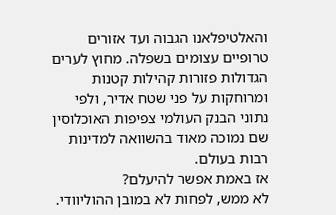והאלטיפלאנו הגבוה ועד אזורים טרופיים עצומים בשפלה. מחוץ לערים הגדולות פזורות קהילות קטנות ומרוחקות על פני שטח אדיר, ולפי נתוני הבנק העולמי צפיפות האוכלוסין שם נמוכה מאוד בהשוואה למדינות רבות בעולם.
אז באמת אפשר להיעלם?
לא ממש, לפחות לא במובן ההוליוודי.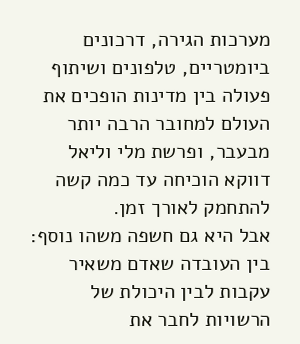מערכות הגירה, דרכונים ביומטריים, טלפונים ושיתוף פעולה בין מדינות הופכים את העולם למחובר הרבה יותר מבעבר, ופרשת מלי וליאל דווקא הוכיחה עד כמה קשה להתחמק לאורך זמן.
אבל היא גם חשפה משהו נוסף: בין העובדה שאדם משאיר עקבות לבין היכולת של הרשויות לחבר את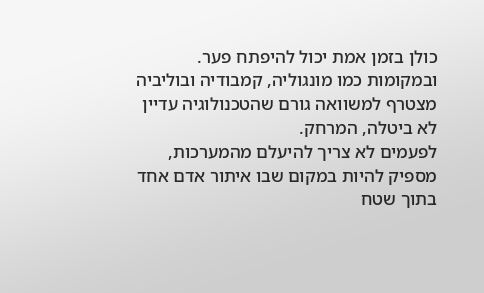כולן בזמן אמת יכול להיפתח פער. ובמקומות כמו מונגוליה, קמבודיה ובוליביה מצטרף למשוואה גורם שהטכנולוגיה עדיין לא ביטלה, המרחק.
לפעמים לא צריך להיעלם מהמערכות, מספיק להיות במקום שבו איתור אדם אחד בתוך שטח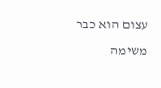עצום הוא כבר משימה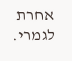אחרת לגמרי.